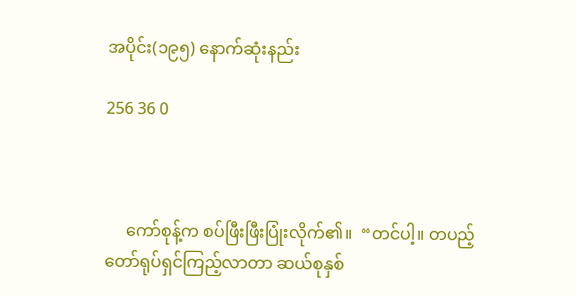အပိုင်း(၁၉၅) နောက်ဆုံးနည်း

256 36 0



     ကော်စုန့်က စပ်ဖြီးဖြီးပြုံးလိုက်၏။  “တင်ပါ့။ တပည့်တော်ရုပ်ရှင်ကြည့်လာတာ ဆယ်စုနှစ်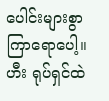ပေါင်းများစွာ ကြာရောပေါ့။ ဟီး ရုပ်ရှင်ထဲ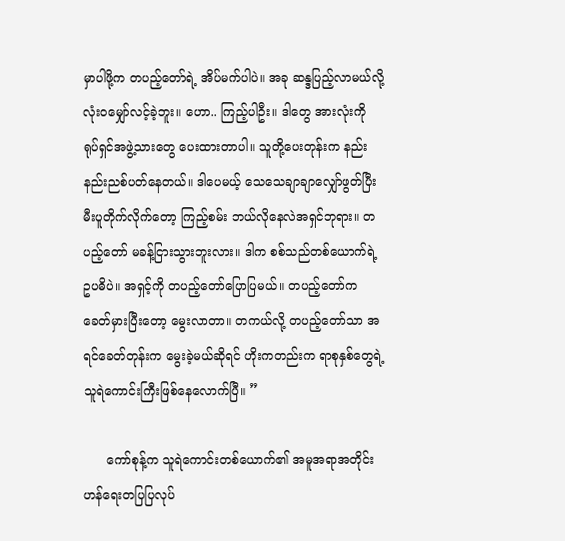မှာပါဖို့က တပည့်တော်ရဲ့ အိပ်မက်ပါပဲ။ အခု ဆန္ဒပြည့်လာမယ်လို့ လုံးဝမျှော်လင့်ခဲ့ဘူး။ ဟော.. ကြည့်ပါဦး။ ဒါတွေ အားလုံးကို ရုပ်ရှင်အဖွဲ့သားတွေ ပေးထားတာပါ။ သူတို့ပေးတုန်းက နည်းနည်းညစ်ပတ်နေတယ်။ ဒါပေမယ့် သေသေချာချာလျှော်ဖွတ်ပြီး မီးပူတိုက်လိုက်တော့ ကြည့်စမ်း ဘယ်လိုနေလဲအရှင်ဘုရား။ တပည့်တော် မခန့်ငြားသွားဘူးလား။ ဒါက စစ်သည်တစ်ယောက်ရဲ့ဥပဓိပဲ။ အရှင့်ကို တပည့်တော်ပြောပြမယ်။ တပည့်တော်က ခေတ်မှားပြီးတော့ မွေးလာတာ။ တကယ်လို့ တပည့်တော်သာ အရင်ခေတ်တုန်းက မွေးခဲ့မယ်ဆိုရင် ဟိုးကတည်းက ရာစုနှစ်တွေရဲ့ သူရဲကောင်းကြီးဖြစ်နေလောက်ပြီ။ ”

      ကော်စုန့်က သူရဲကောင်းတစ်ယောက်၏ အမူအရာအတိုင်း ဟန်ရေးတပြပြလုပ်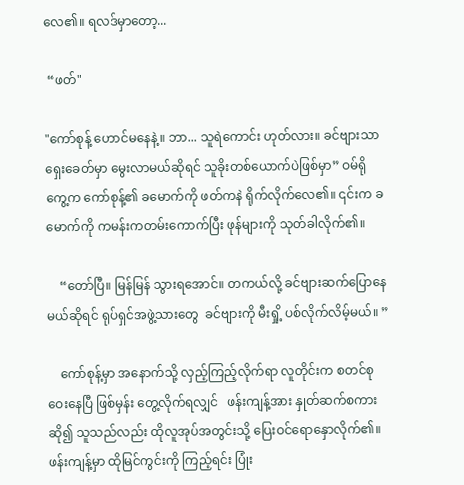လေ၏။ ရလဒ်မှာတော့...

 “ဖတ်"

"ကော်စုန့် ဟောင်မနေနဲ့။ ဘာ... သူရဲကောင်း ဟုတ်လား။ ခင်ဗျားသာ ရှေးခေတ်မှာ မွေးလာမယ်ဆိုရင် သူခိုးတစ်ယောက်ပဲဖြစ်မှာ” ဝမ်ရိုကွေ့က ကော်စုန့်၏ ခမောက်ကို ဖတ်ကနဲ ရိုက်လိုက်လေ၏။ ၎င်းက ခမောက်ကို ကမန်းကတမ်းကောက်ပြီး ဖုန်များကို သုတ်ခါလိုက်၏။

    “တော်ပြီ။ မြန်မြန် သွားရအောင်။ တကယ်လို့ ခင်ဗျားဆက်ပြောနေမယ်ဆိုရင် ရုပ်ရှင်အဖွဲ့သားတွေ  ခင်ဗျားကို မီးရှို့ ပစ်လိုက်လိမ့်မယ်။ ”

    ကော်စုန့်မှာ အနောက်သို့ လှည့်ကြည့်လိုက်ရာ လူတိုင်းက စတင်စုဝေးနေပြီ ဖြစ်မှန်း တွေ့လိုက်ရလျှင်   ဖန်းကျန့်အား နှုတ်ဆက်စကားဆို၍ သူသည်လည်း ထိုလူအုပ်အတွင်းသို့ ပြေးဝင်ရောနှောလိုက်၏။ ဖန်းကျန့်မှာ ထိုမြင်ကွင်းကို ကြည့်ရင်း ပြုံး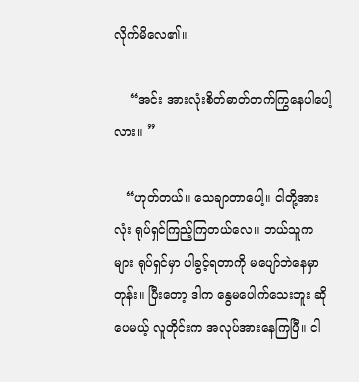လိုက်မိလေ၏။

    “အင်း အားလုံးစိတ်ဓာတ်တက်ကြွနေပါပေါ့လား။ ”

   “ဟုတ်တယ်။ သေချာတာပေါ့။ ငါတို့အားလုံး ရုပ်ရှင်ကြည့်ကြတယ်လေ။ ဘယ်သူကများ ရုပ်ရှင်မှာ ပါခွင့်ရတာကို မပျော်ဘဲနေမှာတုန်း။ ပြီးတော့ ဒါက နွေမပေါက်သေးဘူး ဆိုပေမယ့် လူတိုင်းက အလုပ်အားနေကြပြီ။ ငါ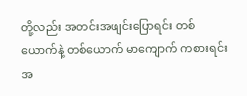တို့လည်း အတင်းအဖျင်းပြောရင်း တစ်ယောက်နဲ့ တစ်ယောက် မာကျောက် ကစားရင်း အ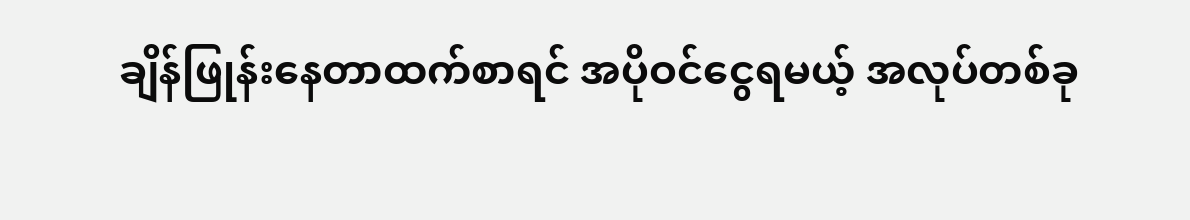ချိန်ဖြုန်းနေတာထက်စာရင် အပိုဝင်ငွေရမယ့် အလုပ်တစ်ခု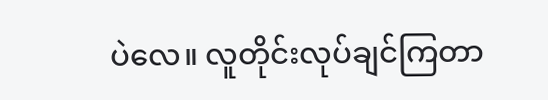ပဲလေ။ လူတိုင်းလုပ်ချင်ကြတာ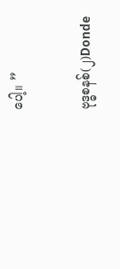ပေါ့။ ”

ဗုဒ္ဓစနစ်(၂)Donde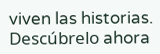viven las historias. Descúbrelo ahora